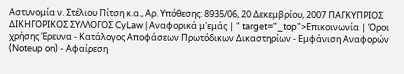Αστυνομία ν. Στέλιου Πίτση κ.α., Αρ. Yπόθεσης: 8935/06, 20 Δεκεμβρίου, 2007 ΠΑΓΚΥΠΡΙΟΣ ΔΙΚΗΓΟΡΙΚΟΣ ΣΥΛΛΟΓΟΣ CyLaw | Αναφορικά μ'εμάς | " target="_top">Επικοινωνία | Όροι χρήσης Έρευνα - Κατάλογος Αποφάσεων Πρωτόδικων Δικαστηρίων - Εμφάνιση Αναφορών (Noteup on) - Αφαίρεση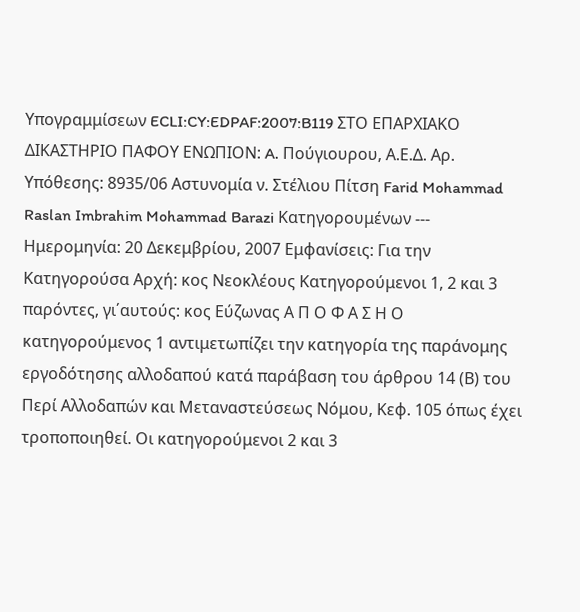Υπογραμμίσεων ECLI:CY:EDPAF:2007:B119 ΣΤΟ ΕΠΑΡΧΙΑΚΟ ΔΙΚΑΣΤΗΡΙΟ ΠΑΦΟΥ ΕΝΩΠΙΟΝ: A. Πούγιουρου, Α.Ε.Δ. Αρ. Yπόθεσης: 8935/06 Αστυνομία ν. Στέλιου Πίτση Farid Mohammad Raslan Imbrahim Mohammad Barazi Κατηγορουμένων --- Ημερομηνία: 20 Δεκεμβρίου, 2007 Εμφανίσεις: Για την Κατηγορούσα Αρχή: κος Νεοκλέους Κατηγορούμενοι 1, 2 και 3 παρόντες, γι΄αυτούς: κος Εύζωνας Α Π Ο Φ Α Σ Η Ο κατηγορούμενος 1 αντιμετωπίζει την κατηγορία της παράνομης εργοδότησης αλλοδαπού κατά παράβαση του άρθρου 14 (Β) του Περί Αλλοδαπών και Μεταναστεύσεως Νόμου, Κεφ. 105 όπως έχει τροποποιηθεί. Οι κατηγορούμενοι 2 και 3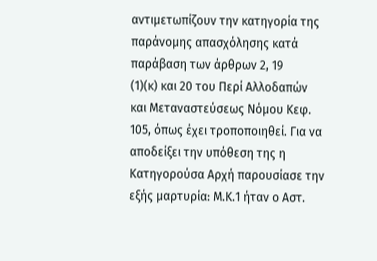αντιμετωπίζουν την κατηγορία της παράνομης απασχόλησης κατά παράβαση των άρθρων 2, 19
(1)(κ) και 20 του Περί Αλλοδαπών και Μεταναστεύσεως Νόμου Κεφ. 105, όπως έχει τροποποιηθεί. Για να αποδείξει την υπόθεση της η Κατηγορούσα Αρχή παρουσίασε την εξής μαρτυρία: Μ.Κ.1 ήταν ο Αστ.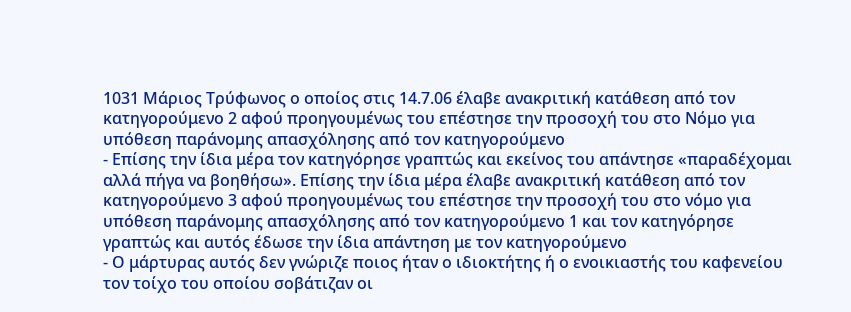1031 Μάριος Τρύφωνος ο οποίος στις 14.7.06 έλαβε ανακριτική κατάθεση από τον κατηγορούμενο 2 αφού προηγουμένως του επέστησε την προσοχή του στο Νόμο για υπόθεση παράνομης απασχόλησης από τον κατηγορούμενο
- Επίσης την ίδια μέρα τον κατηγόρησε γραπτώς και εκείνος του απάντησε «παραδέχομαι αλλά πήγα να βοηθήσω». Επίσης την ίδια μέρα έλαβε ανακριτική κατάθεση από τον κατηγορούμενο 3 αφού προηγουμένως του επέστησε την προσοχή του στο νόμο για υπόθεση παράνομης απασχόλησης από τον κατηγορούμενο 1 και τον κατηγόρησε γραπτώς και αυτός έδωσε την ίδια απάντηση με τον κατηγορούμενο
- Ο μάρτυρας αυτός δεν γνώριζε ποιος ήταν ο ιδιοκτήτης ή ο ενοικιαστής του καφενείου τον τοίχο του οποίου σοβάτιζαν οι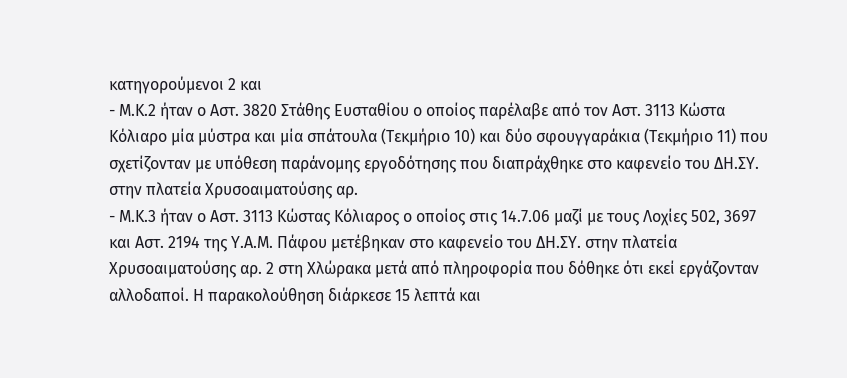κατηγορούμενοι 2 και
- Μ.Κ.2 ήταν ο Αστ. 3820 Στάθης Ευσταθίου ο οποίος παρέλαβε από τον Αστ. 3113 Κώστα Κόλιαρο μία μύστρα και μία σπάτουλα (Τεκμήριο 10) και δύο σφουγγαράκια (Τεκμήριο 11) που σχετίζονταν με υπόθεση παράνομης εργοδότησης που διαπράχθηκε στο καφενείο του ΔΗ.ΣΥ. στην πλατεία Χρυσοαιματούσης αρ.
- Μ.Κ.3 ήταν ο Αστ. 3113 Κώστας Κόλιαρος ο οποίος στις 14.7.06 μαζί με τους Λοχίες 502, 3697 και Αστ. 2194 της Υ.Α.Μ. Πάφου μετέβηκαν στο καφενείο του ΔΗ.ΣΥ. στην πλατεία Χρυσοαιματούσης αρ. 2 στη Χλώρακα μετά από πληροφορία που δόθηκε ότι εκεί εργάζονταν αλλοδαποί. Η παρακολούθηση διάρκεσε 15 λεπτά και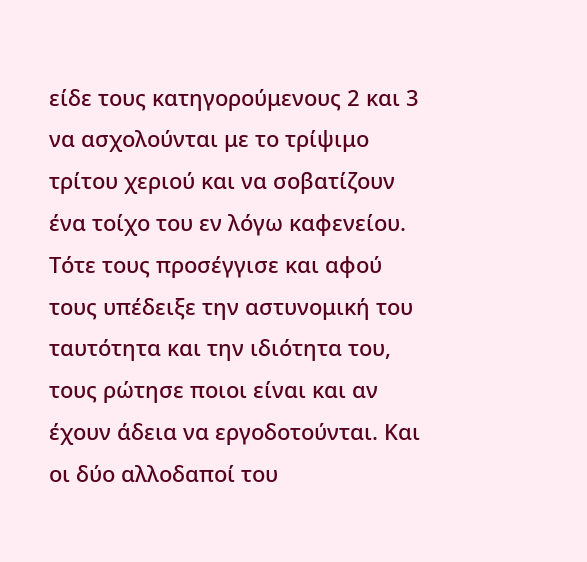είδε τους κατηγορούμενους 2 και 3 να ασχολούνται με το τρίψιμο τρίτου χεριού και να σοβατίζουν ένα τοίχο του εν λόγω καφενείου. Τότε τους προσέγγισε και αφού τους υπέδειξε την αστυνομική του ταυτότητα και την ιδιότητα του, τους ρώτησε ποιοι είναι και αν έχουν άδεια να εργοδοτούνται. Και οι δύο αλλοδαποί του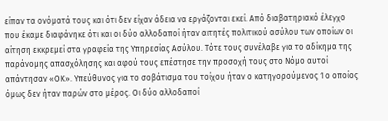είπαν τα ονόματά τους και ότι δεν είχαν άδεια να εργάζονται εκεί. Από διαβατηριακό έλεγχο που έκαμε διαφάνηκε ότι και οι δύο αλλοδαποί ήταν αιτητές πολιτικού ασύλου των οποίων οι αίτηση εκκρεμεί στα γραφεία της Υπηρεσίας Ασύλου. Τότε τους συνέλαβε για το αδίκημα της παράνομης απασχόλησης και αφού τους επέστησε την προσοχή τους στο Νόμο αυτοί απάντησαν «ΟΚ». Υπεύθυνος για το σοβάτισμα του τοίχου ήταν ο κατηγορούμενος 1 ο οποίος όμως δεν ήταν παρών στο μέρος. Οι δύο αλλοδαποί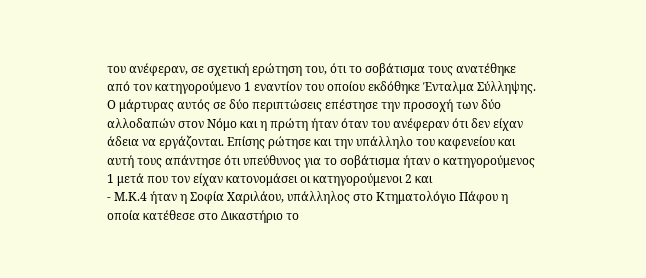του ανέφεραν, σε σχετική ερώτηση του, ότι το σοβάτισμα τους ανατέθηκε από τον κατηγορούμενο 1 εναντίον του οποίου εκδόθηκε Ένταλμα Σύλληψης. Ο μάρτυρας αυτός σε δύο περιπτώσεις επέστησε την προσοχή των δύο αλλοδαπών στον Νόμο και η πρώτη ήταν όταν του ανέφεραν ότι δεν είχαν άδεια να εργάζονται. Επίσης ρώτησε και την υπάλληλο του καφενείου και αυτή τους απάντησε ότι υπεύθυνος για το σοβάτισμα ήταν ο κατηγορούμενος 1 μετά που τον είχαν κατονομάσει οι κατηγορούμενοι 2 και
- Μ.Κ.4 ήταν η Σοφία Χαριλάου, υπάλληλος στο Κτηματολόγιο Πάφου η οποία κατέθεσε στο Δικαστήριο το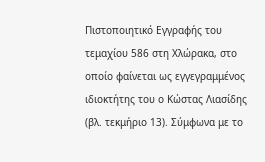Πιστοποιητικό Εγγραφής του τεμαχίου 586 στη Χλώρακα, στο οποίο φαίνεται ως εγγεγραμμένος ιδιοκτήτης του ο Κώστας Λιασίδης (βλ. τεκμήριο 13). Σύμφωνα με το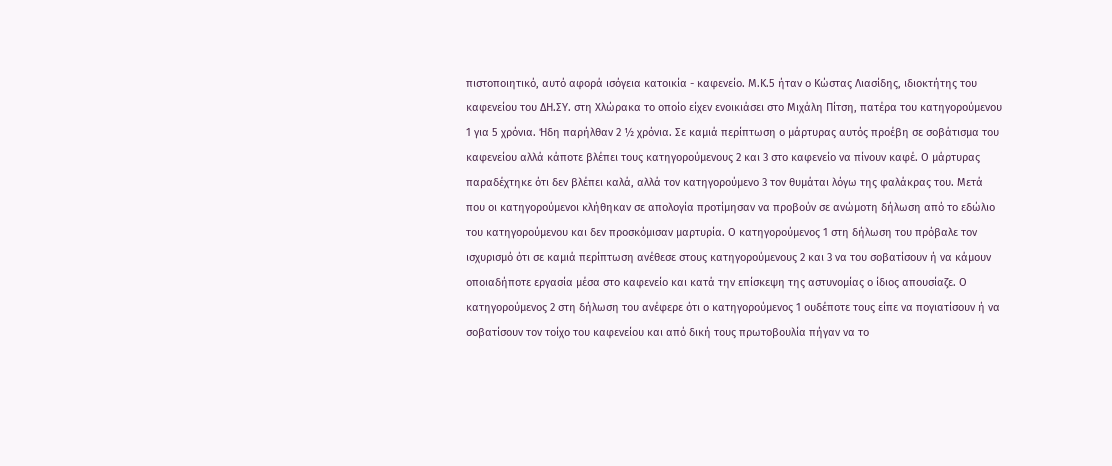πιστοποιητικό, αυτό αφορά ισόγεια κατοικία - καφενείο. Μ.Κ.5 ήταν ο Κώστας Λιασίδης, ιδιοκτήτης του καφενείου του ΔΗ.ΣΥ. στη Χλώρακα το οποίο είχεν ενοικιάσει στο Μιχάλη Πίτση, πατέρα του κατηγορούμενου 1 για 5 χρόνια. Ήδη παρήλθαν 2 ½ χρόνια. Σε καμιά περίπτωση ο μάρτυρας αυτός προέβη σε σοβάτισμα του καφενείου αλλά κάποτε βλέπει τους κατηγορούμενους 2 και 3 στο καφενείο να πίνουν καφέ. Ο μάρτυρας παραδέχτηκε ότι δεν βλέπει καλά, αλλά τον κατηγορούμενο 3 τον θυμάται λόγω της φαλάκρας του. Μετά που οι κατηγορούμενοι κλήθηκαν σε απολογία προτίμησαν να προβούν σε ανώμοτη δήλωση από το εδώλιο του κατηγορούμενου και δεν προσκόμισαν μαρτυρία. Ο κατηγορούμενος 1 στη δήλωση του πρόβαλε τον ισχυρισμό ότι σε καμιά περίπτωση ανέθεσε στους κατηγορούμενους 2 και 3 να του σοβατίσουν ή να κάμουν οποιαδήποτε εργασία μέσα στο καφενείο και κατά την επίσκεψη της αστυνομίας ο ίδιος απουσίαζε. Ο κατηγορούμενος 2 στη δήλωση του ανέφερε ότι ο κατηγορούμενος 1 ουδέποτε τους είπε να πογιατίσουν ή να σοβατίσουν τον τοίχο του καφενείου και από δική τους πρωτοβουλία πήγαν να το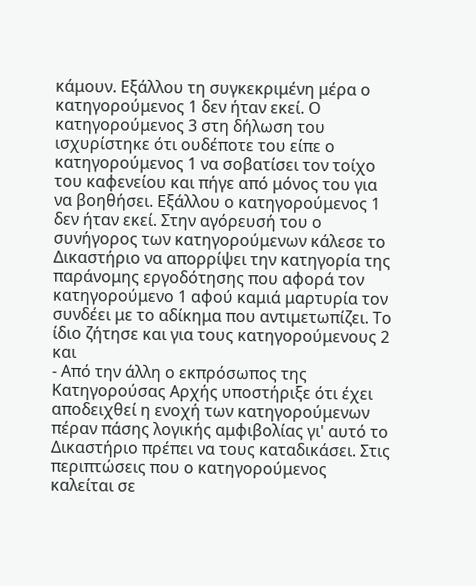κάμουν. Εξάλλου τη συγκεκριμένη μέρα ο κατηγορούμενος 1 δεν ήταν εκεί. Ο κατηγορούμενος 3 στη δήλωση του ισχυρίστηκε ότι ουδέποτε του είπε ο κατηγορούμενος 1 να σοβατίσει τον τοίχο του καφενείου και πήγε από μόνος του για να βοηθήσει. Εξάλλου ο κατηγορούμενος 1 δεν ήταν εκεί. Στην αγόρευσή του ο συνήγορος των κατηγορούμενων κάλεσε το Δικαστήριο να απορρίψει την κατηγορία της παράνομης εργοδότησης που αφορά τον κατηγορούμενο 1 αφού καμιά μαρτυρία τον συνδέει με το αδίκημα που αντιμετωπίζει. Το ίδιο ζήτησε και για τους κατηγορούμενους 2 και
- Από την άλλη ο εκπρόσωπος της Κατηγορούσας Αρχής υποστήριξε ότι έχει αποδειχθεί η ενοχή των κατηγορούμενων πέραν πάσης λογικής αμφιβολίας γι' αυτό το Δικαστήριο πρέπει να τους καταδικάσει. Στις περιπτώσεις που ο κατηγορούμενος καλείται σε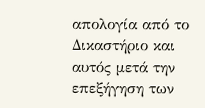απολογία από το Δικαστήριο και αυτός μετά την επεξήγηση των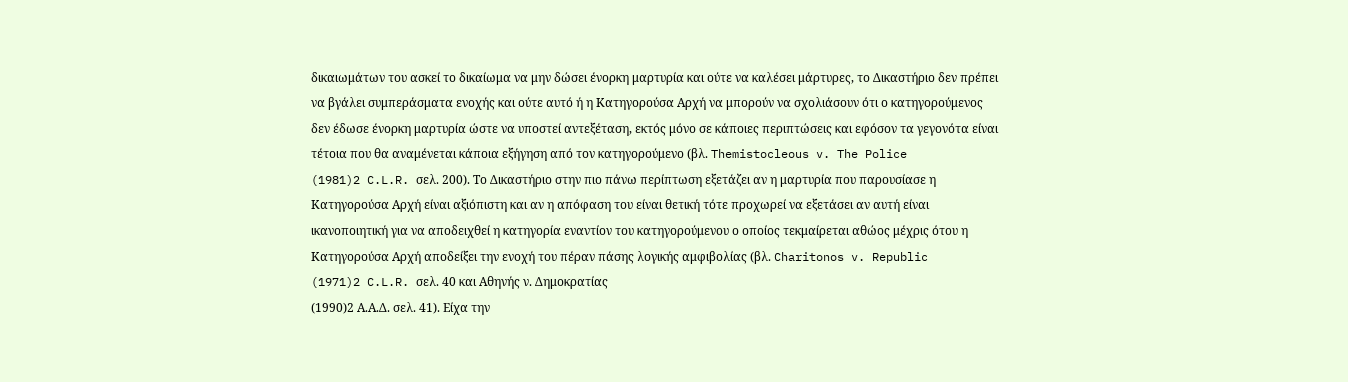δικαιωμάτων του ασκεί το δικαίωμα να μην δώσει ένορκη μαρτυρία και ούτε να καλέσει μάρτυρες, το Δικαστήριο δεν πρέπει να βγάλει συμπεράσματα ενοχής και ούτε αυτό ή η Κατηγορούσα Αρχή να μπορούν να σχολιάσουν ότι ο κατηγορούμενος δεν έδωσε ένορκη μαρτυρία ώστε να υποστεί αντεξέταση, εκτός μόνο σε κάποιες περιπτώσεις και εφόσον τα γεγονότα είναι τέτοια που θα αναμένεται κάποια εξήγηση από τον κατηγορούμενο (βλ. Themistocleous v. The Police
(1981)2 C.L.R. σελ. 200). Το Δικαστήριο στην πιο πάνω περίπτωση εξετάζει αν η μαρτυρία που παρουσίασε η Κατηγορούσα Αρχή είναι αξιόπιστη και αν η απόφαση του είναι θετική τότε προχωρεί να εξετάσει αν αυτή είναι ικανοποιητική για να αποδειχθεί η κατηγορία εναντίον του κατηγορούμενου ο οποίος τεκμαίρεται αθώος μέχρις ότου η Κατηγορούσα Αρχή αποδείξει την ενοχή του πέραν πάσης λογικής αμφιβολίας (βλ. Charitonos v. Republic
(1971)2 C.L.R. σελ. 40 και Αθηνής ν. Δημοκρατίας
(1990)2 Α.Α.Δ. σελ. 41). Είχα την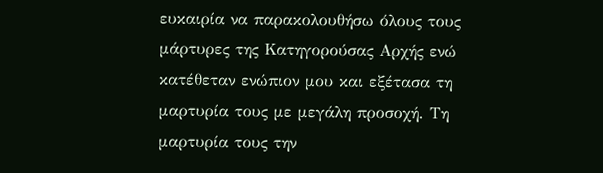ευκαιρία να παρακολουθήσω όλους τους μάρτυρες της Κατηγορούσας Αρχής ενώ κατέθεταν ενώπιον μου και εξέτασα τη μαρτυρία τους με μεγάλη προσοχή. Τη μαρτυρία τους την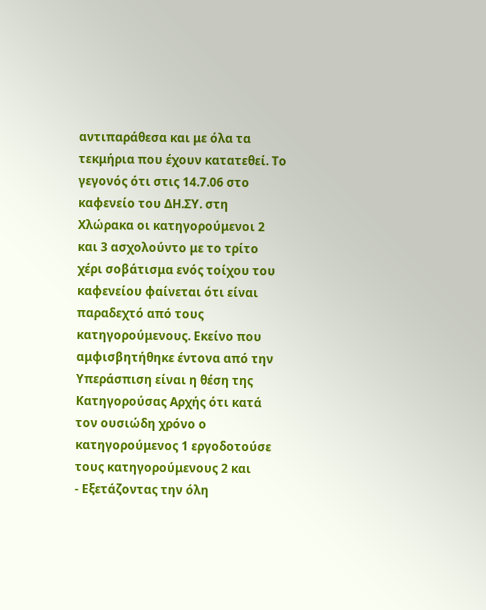αντιπαράθεσα και με όλα τα τεκμήρια που έχουν κατατεθεί. Το γεγονός ότι στις 14.7.06 στο καφενείο του ΔΗ.ΣΥ. στη Χλώρακα οι κατηγορούμενοι 2 και 3 ασχολούντο με το τρίτο χέρι σοβάτισμα ενός τοίχου του καφενείου φαίνεται ότι είναι παραδεχτό από τους κατηγορούμενους. Εκείνο που αμφισβητήθηκε έντονα από την Υπεράσπιση είναι η θέση της Κατηγορούσας Αρχής ότι κατά τον ουσιώδη χρόνο ο κατηγορούμενος 1 εργοδοτούσε τους κατηγορούμενους 2 και
- Εξετάζοντας την όλη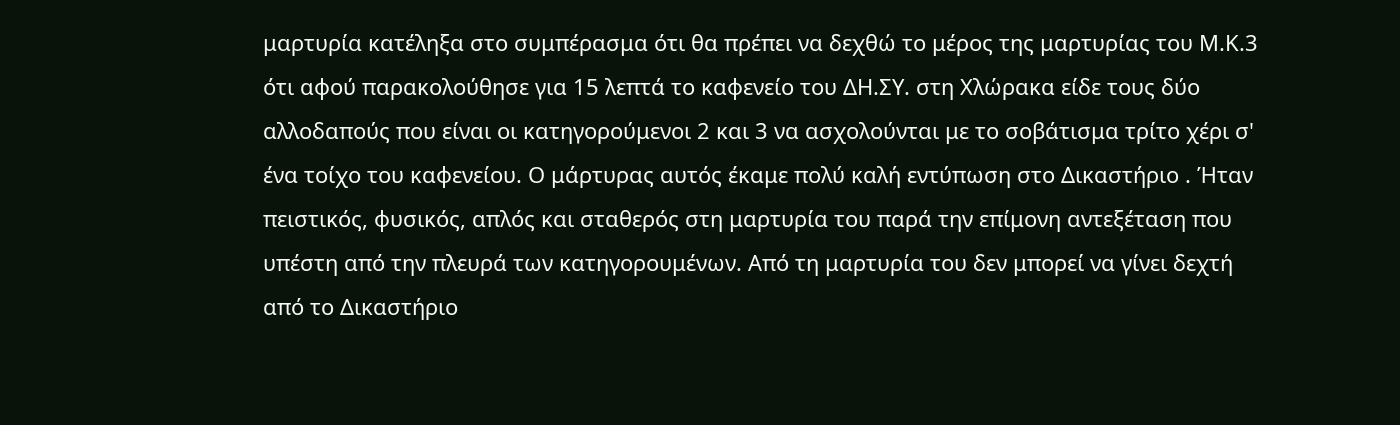μαρτυρία κατέληξα στο συμπέρασμα ότι θα πρέπει να δεχθώ το μέρος της μαρτυρίας του Μ.Κ.3 ότι αφού παρακολούθησε για 15 λεπτά το καφενείο του ΔΗ.ΣΥ. στη Χλώρακα είδε τους δύο αλλοδαπούς που είναι οι κατηγορούμενοι 2 και 3 να ασχολούνται με το σοβάτισμα τρίτο χέρι σ' ένα τοίχο του καφενείου. Ο μάρτυρας αυτός έκαμε πολύ καλή εντύπωση στο Δικαστήριο . Ήταν πειστικός, φυσικός, απλός και σταθερός στη μαρτυρία του παρά την επίμονη αντεξέταση που υπέστη από την πλευρά των κατηγορουμένων. Από τη μαρτυρία του δεν μπορεί να γίνει δεχτή από το Δικαστήριο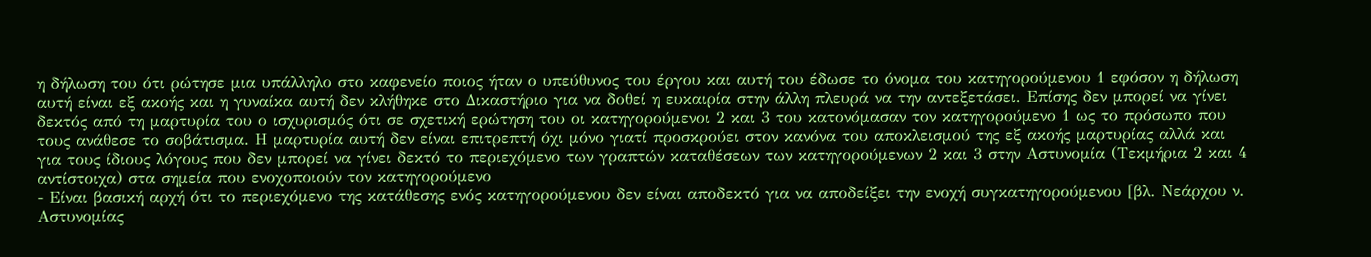η δήλωση του ότι ρώτησε μια υπάλληλο στο καφενείο ποιος ήταν ο υπεύθυνος του έργου και αυτή του έδωσε το όνομα του κατηγορούμενου 1 εφόσον η δήλωση αυτή είναι εξ ακοής και η γυναίκα αυτή δεν κλήθηκε στο Δικαστήριο για να δοθεί η ευκαιρία στην άλλη πλευρά να την αντεξετάσει. Επίσης δεν μπορεί να γίνει δεκτός από τη μαρτυρία του ο ισχυρισμός ότι σε σχετική ερώτηση του οι κατηγορούμενοι 2 και 3 του κατονόμασαν τον κατηγορούμενο 1 ως το πρόσωπο που τους ανάθεσε το σοβάτισμα. Η μαρτυρία αυτή δεν είναι επιτρεπτή όχι μόνο γιατί προσκρούει στον κανόνα του αποκλεισμού της εξ ακοής μαρτυρίας αλλά και για τους ίδιους λόγους που δεν μπορεί να γίνει δεκτό το περιεχόμενο των γραπτών καταθέσεων των κατηγορούμενων 2 και 3 στην Αστυνομία (Τεκμήρια 2 και 4 αντίστοιχα) στα σημεία που ενοχοποιούν τον κατηγορούμενο
- Είναι βασική αρχή ότι το περιεχόμενο της κατάθεσης ενός κατηγορούμενου δεν είναι αποδεκτό για να αποδείξει την ενοχή συγκατηγορούμενου [βλ. Νεάρχου ν. Αστυνομίας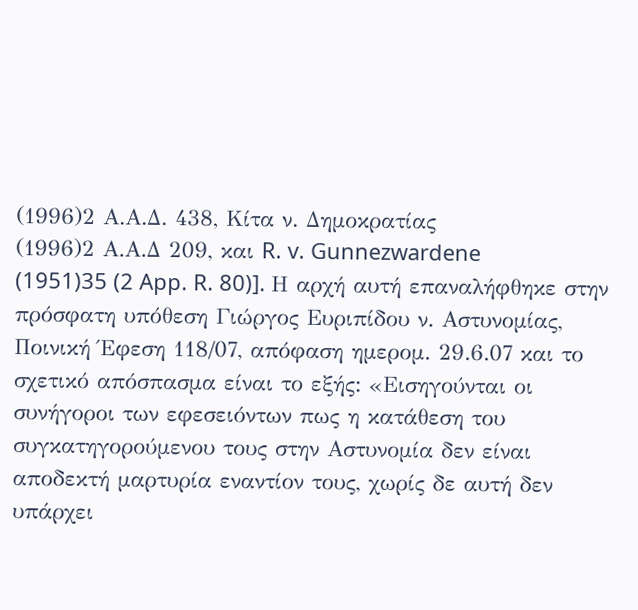(1996)2 Α.Α.Δ. 438, Κίτα ν. Δημοκρατίας
(1996)2 Α.Α.Δ 209, και R. v. Gunnezwardene
(1951)35 (2 App. R. 80)]. Η αρχή αυτή επαναλήφθηκε στην πρόσφατη υπόθεση Γιώργος Ευριπίδου ν. Αστυνομίας, Ποινική Έφεση 118/07, απόφαση ημερομ. 29.6.07 και το σχετικό απόσπασμα είναι το εξής: «Εισηγούνται οι συνήγοροι των εφεσειόντων πως η κατάθεση του συγκατηγορούμενου τους στην Αστυνομία δεν είναι αποδεκτή μαρτυρία εναντίον τους, χωρίς δε αυτή δεν υπάρχει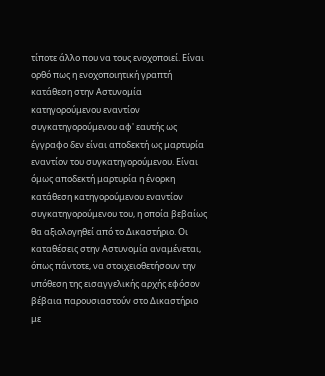τίποτε άλλο που να τους ενοχοποιεί. Είναι ορθό πως η ενοχοποιητική γραπτή κατάθεση στην Αστυνομία κατηγορούμενου εναντίον συγκατηγορούμενου αφ' εαυτής ως έγγραφο δεν είναι αποδεκτή ως μαρτυρία εναντίον του συγκατηγορούμενου. Είναι όμως αποδεκτή μαρτυρία η ένορκη κατάθεση κατηγορούμενου εναντίον συγκατηγορούμενου του, η οποία βεβαίως θα αξιολογηθεί από το Δικαστήριο. Οι καταθέσεις στην Αστυνομία αναμένεται, όπως πάντοτε, να στοιχειοθετήσουν την υπόθεση της εισαγγελικής αρχής εφόσον βέβαια παρουσιαστούν στο Δικαστήριο με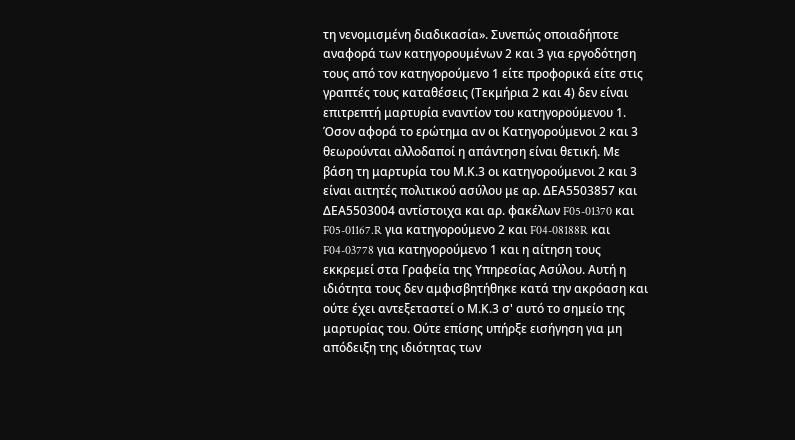τη νενομισμένη διαδικασία». Συνεπώς οποιαδήποτε αναφορά των κατηγορουμένων 2 και 3 για εργοδότηση τους από τον κατηγορούμενο 1 είτε προφορικά είτε στις γραπτές τους καταθέσεις (Τεκμήρια 2 και 4) δεν είναι επιτρεπτή μαρτυρία εναντίον του κατηγορούμενου 1. Όσον αφορά το ερώτημα αν οι Κατηγορούμενοι 2 και 3 θεωρούνται αλλοδαποί η απάντηση είναι θετική. Με βάση τη μαρτυρία του Μ.Κ.3 οι κατηγορούμενοι 2 και 3 είναι αιτητές πολιτικού ασύλου με αρ. ΔΕΑ5503857 και ΔΕΑ5503004 αντίστοιχα και αρ. φακέλων F05-01370 και F05-01167.R για κατηγορούμενο 2 και F04-08188R και F04-03778 για κατηγορούμενο 1 και η αίτηση τους εκκρεμεί στα Γραφεία της Υπηρεσίας Ασύλου. Αυτή η ιδιότητα τους δεν αμφισβητήθηκε κατά την ακρόαση και ούτε έχει αντεξεταστεί ο Μ.Κ.3 σ' αυτό το σημείο της μαρτυρίας του. Ούτε επίσης υπήρξε εισήγηση για μη απόδειξη της ιδιότητας των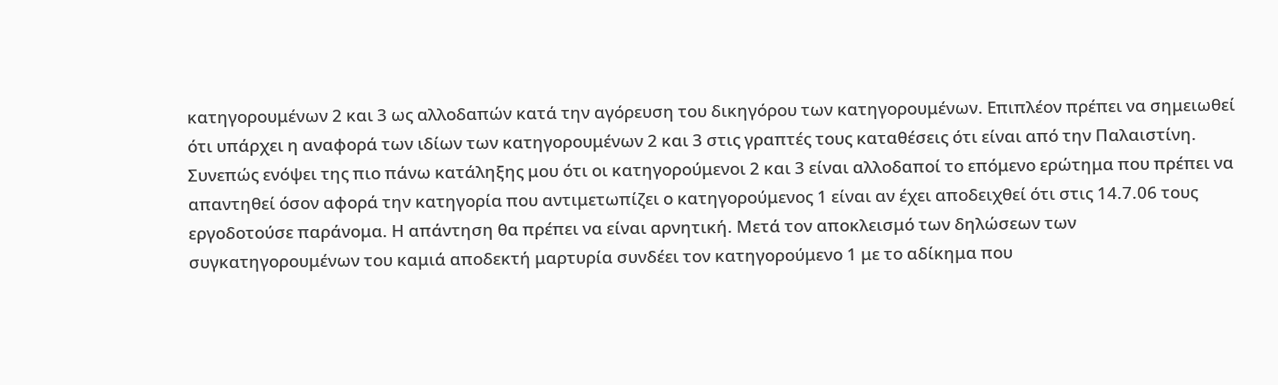κατηγορουμένων 2 και 3 ως αλλοδαπών κατά την αγόρευση του δικηγόρου των κατηγορουμένων. Επιπλέον πρέπει να σημειωθεί ότι υπάρχει η αναφορά των ιδίων των κατηγορουμένων 2 και 3 στις γραπτές τους καταθέσεις ότι είναι από την Παλαιστίνη. Συνεπώς ενόψει της πιο πάνω κατάληξης μου ότι οι κατηγορούμενοι 2 και 3 είναι αλλοδαποί το επόμενο ερώτημα που πρέπει να απαντηθεί όσον αφορά την κατηγορία που αντιμετωπίζει ο κατηγορούμενος 1 είναι αν έχει αποδειχθεί ότι στις 14.7.06 τους εργοδοτούσε παράνομα. Η απάντηση θα πρέπει να είναι αρνητική. Μετά τον αποκλεισμό των δηλώσεων των συγκατηγορουμένων του καμιά αποδεκτή μαρτυρία συνδέει τον κατηγορούμενο 1 με το αδίκημα που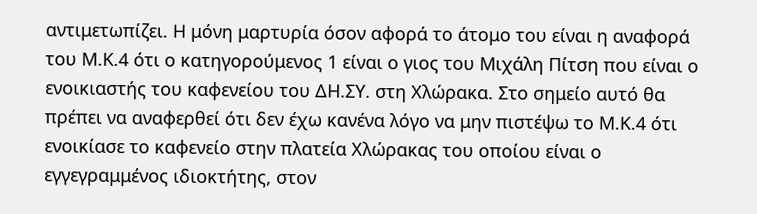αντιμετωπίζει. Η μόνη μαρτυρία όσον αφορά το άτομο του είναι η αναφορά του Μ.Κ.4 ότι ο κατηγορούμενος 1 είναι ο γιος του Μιχάλη Πίτση που είναι ο ενοικιαστής του καφενείου του ΔΗ.ΣΥ. στη Χλώρακα. Στο σημείο αυτό θα πρέπει να αναφερθεί ότι δεν έχω κανένα λόγο να μην πιστέψω το Μ.Κ.4 ότι ενοικίασε το καφενείο στην πλατεία Χλώρακας του οποίου είναι ο εγγεγραμμένος ιδιοκτήτης, στον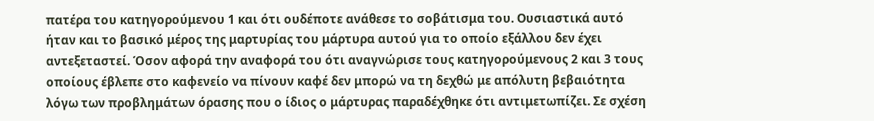πατέρα του κατηγορούμενου 1 και ότι ουδέποτε ανάθεσε το σοβάτισμα του. Ουσιαστικά αυτό ήταν και το βασικό μέρος της μαρτυρίας του μάρτυρα αυτού για το οποίο εξάλλου δεν έχει αντεξεταστεί. Όσον αφορά την αναφορά του ότι αναγνώρισε τους κατηγορούμενους 2 και 3 τους οποίους έβλεπε στο καφενείο να πίνουν καφέ δεν μπορώ να τη δεχθώ με απόλυτη βεβαιότητα λόγω των προβλημάτων όρασης που ο ίδιος ο μάρτυρας παραδέχθηκε ότι αντιμετωπίζει. Σε σχέση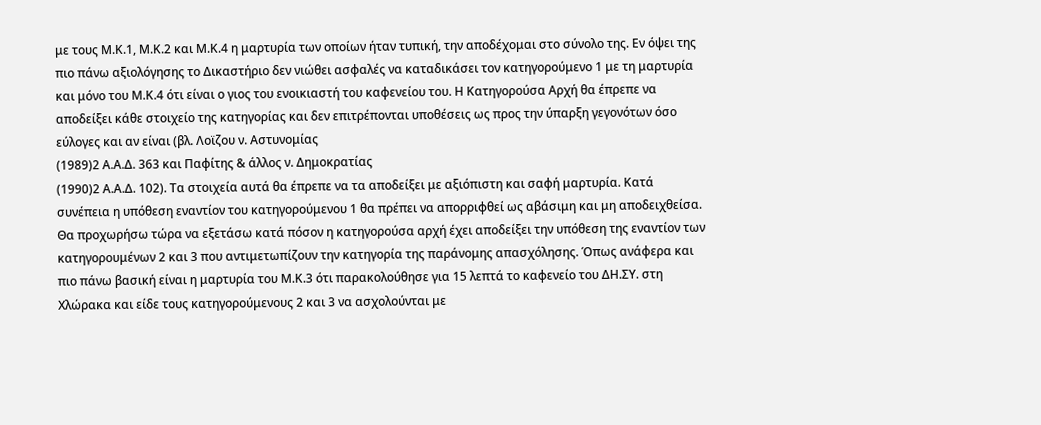με τoυς Μ.Κ.1, Μ.Κ.2 και Μ.Κ.4 η μαρτυρία των οποίων ήταν τυπική, την αποδέχομαι στο σύνολο της. Εν όψει της πιο πάνω αξιολόγησης το Δικαστήριο δεν νιώθει ασφαλές να καταδικάσει τον κατηγορούμενο 1 με τη μαρτυρία και μόνο του Μ.Κ.4 ότι είναι ο γιος του ενοικιαστή του καφενείου του. Η Κατηγορούσα Αρχή θα έπρεπε να αποδείξει κάθε στοιχείο της κατηγορίας και δεν επιτρέπονται υποθέσεις ως προς την ύπαρξη γεγονότων όσο εύλογες και αν είναι (βλ. Λοϊζου ν. Αστυνομίας
(1989)2 Α.Α.Δ. 363 και Παφίτης & άλλος ν. Δημοκρατίας
(1990)2 Α.Α.Δ. 102). Τα στοιχεία αυτά θα έπρεπε να τα αποδείξει με αξιόπιστη και σαφή μαρτυρία. Κατά συνέπεια η υπόθεση εναντίον του κατηγορούμενου 1 θα πρέπει να απορριφθεί ως αβάσιμη και μη αποδειχθείσα. Θα προχωρήσω τώρα να εξετάσω κατά πόσον η κατηγορούσα αρχή έχει αποδείξει την υπόθεση της εναντίον των κατηγορουμένων 2 και 3 που αντιμετωπίζουν την κατηγορία της παράνομης απασχόλησης. Όπως ανάφερα και πιο πάνω βασική είναι η μαρτυρία του Μ.Κ.3 ότι παρακολούθησε για 15 λεπτά το καφενείο του ΔΗ.ΣΥ. στη Χλώρακα και είδε τους κατηγορούμενους 2 και 3 να ασχολούνται με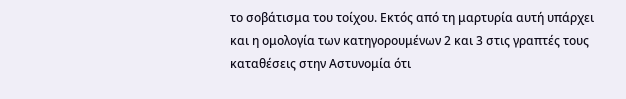το σοβάτισμα του τοίχου. Εκτός από τη μαρτυρία αυτή υπάρχει και η ομολογία των κατηγορουμένων 2 και 3 στις γραπτές τους καταθέσεις στην Αστυνομία ότι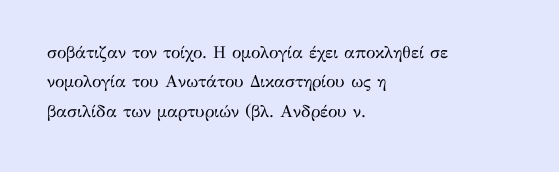σοβάτιζαν τον τοίχο. Η ομολογία έχει αποκληθεί σε νομολογία του Ανωτάτου Δικαστηρίου ως η βασιλίδα των μαρτυριών (βλ. Ανδρέου ν.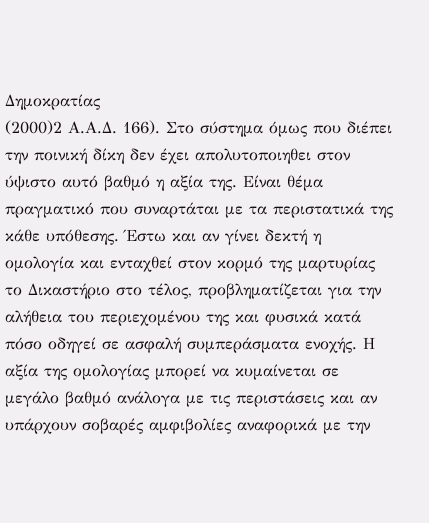Δημοκρατίας
(2000)2 Α.Α.Δ. 166). Στο σύστημα όμως που διέπει την ποινική δίκη δεν έχει απολυτοποιηθει στον ύψιστο αυτό βαθμό η αξία της. Είναι θέμα πραγματικό που συναρτάται με τα περιστατικά της κάθε υπόθεσης. Έστω και αν γίνει δεκτή η ομολογία και ενταχθεί στον κορμό της μαρτυρίας το Δικαστήριο στο τέλος, προβληματίζεται για την αλήθεια του περιεχομένου της και φυσικά κατά πόσο οδηγεί σε ασφαλή συμπεράσματα ενοχής. Η αξία της ομολογίας μπορεί να κυμαίνεται σε μεγάλο βαθμό ανάλογα με τις περιστάσεις και αν υπάρχουν σοβαρές αμφιβολίες αναφορικά με την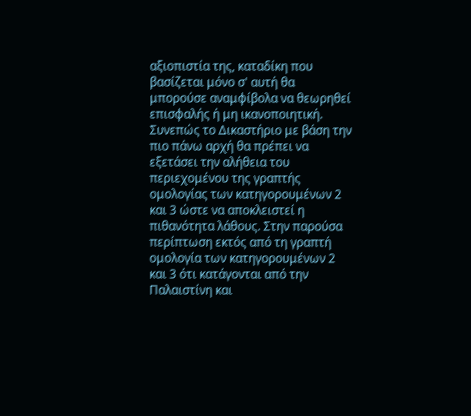αξιοπιστία της, καταδίκη που βασίζεται μόνο σ' αυτή θα μπορούσε αναμφίβολα να θεωρηθεί επισφαλής ή μη ικανοποιητική. Συνεπώς το Δικαστήριο με βάση την πιο πάνω αρχή θα πρέπει να εξετάσει την αλήθεια του περιεχομένου της γραπτής ομολογίας των κατηγορουμένων 2 και 3 ώστε να αποκλειστεί η πιθανότητα λάθους. Στην παρούσα περίπτωση εκτός από τη γραπτή ομολογία των κατηγορουμένων 2 και 3 ότι κατάγονται από την Παλαιστίνη και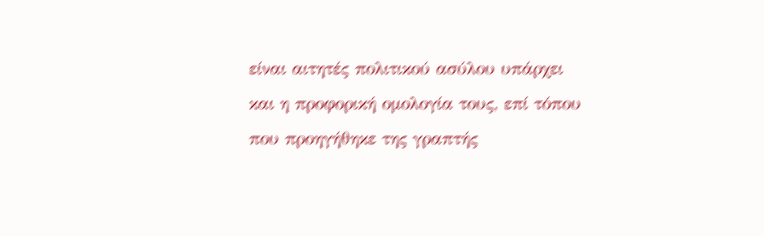είναι αιτητές πολιτικού ασύλου υπάρχει και η προφορική ομολογία τους, επί τόπου που προηγήθηκε της γραπτής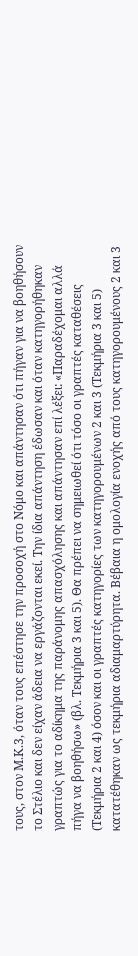τους, στον Μ.Κ.3, όταν τους επέστησε την προσοχή στο Νόμο και απάντησαν ότι πήγαν για να βοηθήσουν το Στέλιο και δεν είχαν άδεια να εργάζονται εκεί. Την ίδια απάντηση έδωσαν και όταν κατηγορήθηκαν γραπτώς για το αδίκημα της παράνομης απασχόλησης και απάντησαν επί λέξει: «Παραδέχομαι αλλά πήγα να βοηθήσω» (βλ. Τεκμήρια 3 και 5). Θα πρέπει να σημειωθεί ότι τόσο οι γραπτές καταθέσεις (Τεκμήρια 2 και 4) όσον και οι γραπτές κατηγορίες των κατηγορουμένων 2 και 3 (Τεκμήρια 3 και 5) κατατέθηκαν ως τεκμήρια αδιαμαρτύρητα. Βέβαια η ομολογία ενοχής από τους κατηγορουμένους 2 και 3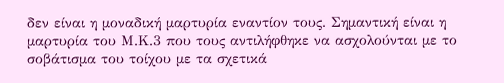δεν είναι η μοναδική μαρτυρία εναντίον τους. Σημαντική είναι η μαρτυρία του Μ.Κ.3 που τους αντιλήφθηκε να ασχολούνται με το σοβάτισμα του τοίχου με τα σχετικά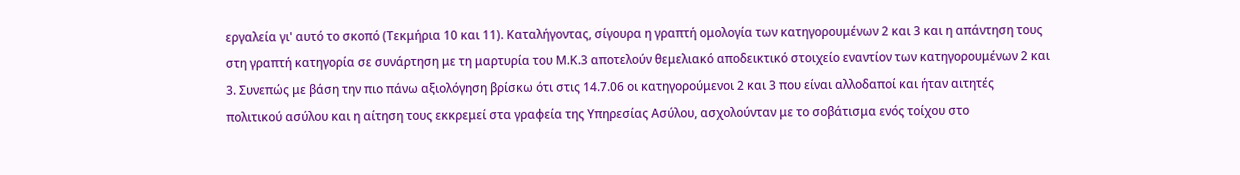εργαλεία γι' αυτό το σκοπό (Τεκμήρια 10 και 11). Καταλήγοντας, σίγουρα η γραπτή ομολογία των κατηγορουμένων 2 και 3 και η απάντηση τους στη γραπτή κατηγορία σε συνάρτηση με τη μαρτυρία του Μ.Κ.3 αποτελούν θεμελιακό αποδεικτικό στοιχείο εναντίον των κατηγορουμένων 2 και 3. Συνεπώς με βάση την πιο πάνω αξιολόγηση βρίσκω ότι στις 14.7.06 οι κατηγορούμενοι 2 και 3 που είναι αλλοδαποί και ήταν αιτητές πολιτικού ασύλου και η αίτηση τους εκκρεμεί στα γραφεία της Υπηρεσίας Ασύλου, ασχολούνταν με το σοβάτισμα ενός τοίχου στο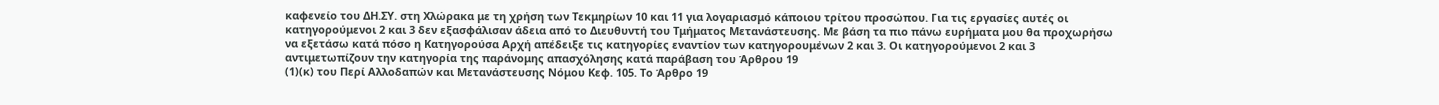καφενείο του ΔΗ.ΣΥ. στη Χλώρακα με τη χρήση των Τεκμηρίων 10 και 11 για λογαριασμό κάποιου τρίτου προσώπου. Για τις εργασίες αυτές οι κατηγορούμενοι 2 και 3 δεν εξασφάλισαν άδεια από το Διευθυντή του Τμήματος Μετανάστευσης. Με βάση τα πιο πάνω ευρήματα μου θα προχωρήσω να εξετάσω κατά πόσο η Κατηγορούσα Αρχή απέδειξε τις κατηγορίες εναντίον των κατηγορουμένων 2 και 3. Οι κατηγορούμενοι 2 και 3 αντιμετωπίζουν την κατηγορία της παράνομης απασχόλησης κατά παράβαση του Άρθρου 19
(1)(κ) του Περί Αλλοδαπών και Μετανάστευσης Νόμου Κεφ. 105. Το Άρθρο 19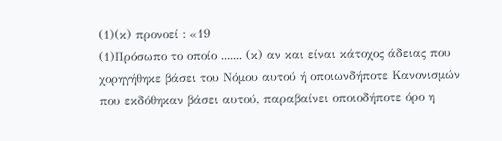(1)(κ) προνοεί : «19
(1)Πρόσωπο το οποίο ....... (κ) αν και είναι κάτοχος άδειας που χορηγήθηκε βάσει του Νόμου αυτού ή οποιωνδήποτε Κανονισμών που εκδόθηκαν βάσει αυτού, παραβαίνει οποιοδήποτε όρο η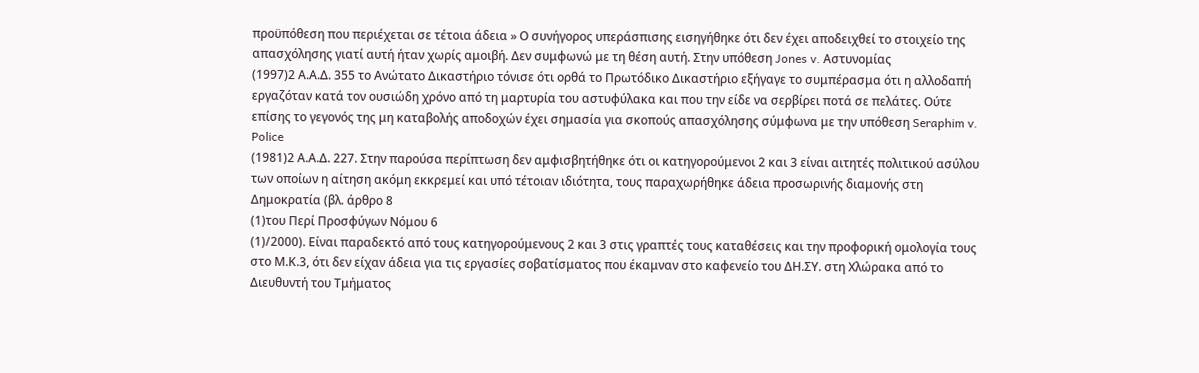προϋπόθεση που περιέχεται σε τέτοια άδεια » Ο συνήγορος υπεράσπισης εισηγήθηκε ότι δεν έχει αποδειχθεί το στοιχείο της απασχόλησης γιατί αυτή ήταν χωρίς αμοιβή. Δεν συμφωνώ με τη θέση αυτή. Στην υπόθεση Jones v. Αστυνομίας
(1997)2 Α.Α.Δ. 355 το Ανώτατο Δικαστήριο τόνισε ότι ορθά το Πρωτόδικο Δικαστήριο εξήγαγε το συμπέρασμα ότι η αλλοδαπή εργαζόταν κατά τον ουσιώδη χρόνο από τη μαρτυρία του αστυφύλακα και που την είδε να σερβίρει ποτά σε πελάτες. Ούτε επίσης το γεγονός της μη καταβολής αποδοχών έχει σημασία για σκοπούς απασχόλησης σύμφωνα με την υπόθεση Seraphim v. Police
(1981)2 Α.Α.Δ. 227. Στην παρούσα περίπτωση δεν αμφισβητήθηκε ότι οι κατηγορούμενοι 2 και 3 είναι αιτητές πολιτικού ασύλου των οποίων η αίτηση ακόμη εκκρεμεί και υπό τέτοιαν ιδιότητα, τους παραχωρήθηκε άδεια προσωρινής διαμονής στη Δημοκρατία (βλ. άρθρο 8
(1)του Περί Προσφύγων Νόμου 6
(1)/2000). Είναι παραδεκτό από τους κατηγορούμενους 2 και 3 στις γραπτές τους καταθέσεις και την προφορική ομολογία τους στο Μ.Κ.3, ότι δεν είχαν άδεια για τις εργασίες σοβατίσματος που έκαμναν στο καφενείο του ΔΗ.ΣΥ. στη Χλώρακα από το Διευθυντή του Τμήματος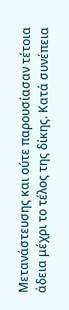Μετανάστευσης και ούτε παρουσίασαν τέτοια άδεια μέχρι το τέλος της δίκης. Κατά συνέπεια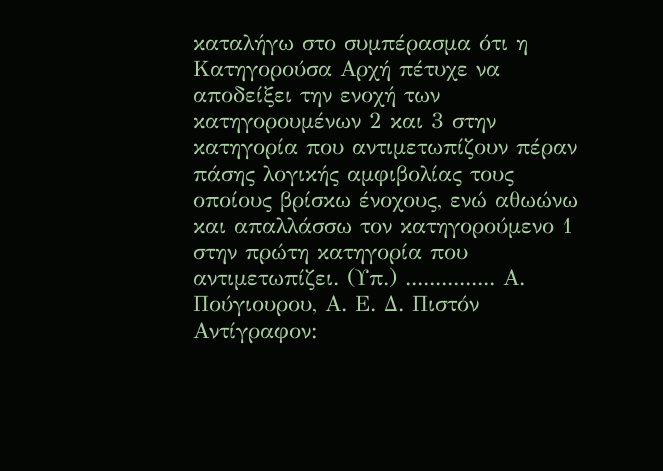καταλήγω στο συμπέρασμα ότι η Κατηγορούσα Αρχή πέτυχε να αποδείξει την ενοχή των κατηγορουμένων 2 και 3 στην κατηγορία που αντιμετωπίζουν πέραν πάσης λογικής αμφιβολίας τους οποίους βρίσκω ένοχους, ενώ αθωώνω και απαλλάσσω τον κατηγορούμενο 1 στην πρώτη κατηγορία που αντιμετωπίζει. (Υπ.) ............... Α. Πούγιουρου, Α. Ε. Δ. Πιστόν Αντίγραφον: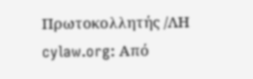Πρωτοκολλητής /ΛΗ cylaw.org: Από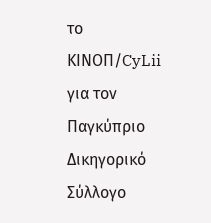το ΚΙΝOΠ/CyLii για τον Παγκύπριο Δικηγορικό Σύλλογο